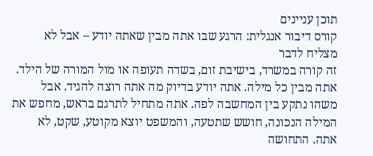תוכן עניינים
קורס דיבור אנגלית: הרגע שבו אתה מבין שאתה יודע – אבל לא מצליח לדבר
זה קורה במשרד, בישיבת זום, בשדה תעופה או מול המורה של הילד. אתה מבין כל מילה. אתה יודע בדיוק מה אתה רוצה להגיד. אבל משהו נתקע בין המחשבה לפה. אתה מתחיל לתרגם בראש, מחפש את המילה הנכונה, חושש שתטעה, והמשפט יוצא מקוטע, שקט, לא אתה. התחושה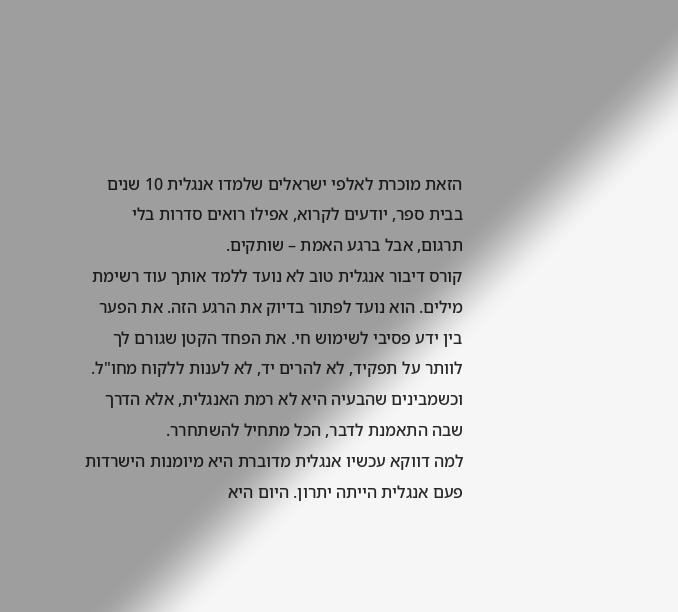הזאת מוכרת לאלפי ישראלים שלמדו אנגלית 10 שנים בבית ספר, יודעים לקרוא, אפילו רואים סדרות בלי תרגום, אבל ברגע האמת – שותקים.
קורס דיבור אנגלית טוב לא נועד ללמד אותך עוד רשימת מילים. הוא נועד לפתור בדיוק את הרגע הזה. את הפער בין ידע פסיבי לשימוש חי. את הפחד הקטן שגורם לך לוותר על תפקיד, לא להרים יד, לא לענות ללקוח מחו"ל. וכשמבינים שהבעיה היא לא רמת האנגלית, אלא הדרך שבה התאמנת לדבר, הכל מתחיל להשתחרר.
למה דווקא עכשיו אנגלית מדוברת היא מיומנות הישרדות
פעם אנגלית הייתה יתרון. היום היא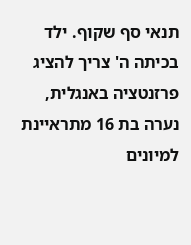תנאי סף שקוף. ילד בכיתה ה' צריך להציג פרזנטציה באנגלית, נערה בת 16 מתראיינת למיונים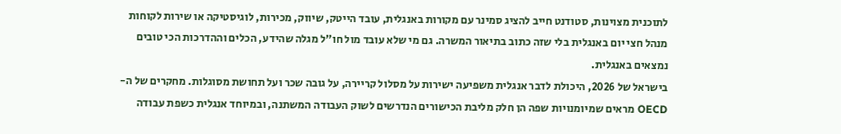לתוכנית מצוינות, סטודנט חייב להציג סמינר עם מקורות באנגלית, עובד הייטק, שיווק, מכירות, לוגיסטיקה או שירות לקוחות מנהל חצי יום באנגלית בלי שזה כתוב בתיאור המשרה. גם מי שלא עובד מול חו"ל מגלה שהידע, הכלים וההדרכות הכי טובים נמצאים באנגלית.
בישראל של 2026, היכולת לדבר אנגלית משפיעה ישירות על מסלול קריירה, על גובה שכר ועל תחושת מסוגלות. מחקרים של ה-OECD מראים שמיומנויות שפה הן חלק מליבת הכישורים הנדרשים לשוק העבודה המשתנה, ובמיוחד אנגלית כשפת עבודה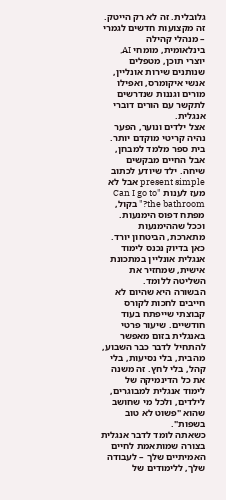גלובלית. זה לא רק הייטק. זה מקצועות חדשים לגמרי – מנהלי קהילה בינלאומית, מומחי AI, יוצרי תוכן, מטפלים שנותנים שירות אונליין, אנשי איקומרס, ואפילו מורים וגננות שנדרשים לתקשר עם הורים דוברי אנגלית.
אצל ילדים ונוער, הפער נהיה קריטי מוקדם יותר. בית ספר מלמד למבחן, אבל החיים מבקשים שיחה. ילד שיודע לכתוב present simple אבל לא מעז לענות "Can I go to the bathroom?" בקול, מפתח דפוס הימנעות. וככל שההימנעות מתארכת, הביטחון יורד. כאן בדיוק נכנס לימוד אנגלית אונליין במתכונת אישית, שמחזיר את השליטה ללומד.
הבשורה היא שהיום לא חייבים לחכות לקורס קבוצתי שייפתח בעוד חודשיים. שיעור פרטי באנגלית בזום מאפשר להתחיל לדבר כבר השבוע, מהבית, בלי נסיעות, בלי קהל, בלי לחץ. זה משנה את כל הדינמיקה של לימוד אנגלית למבוגרים, לילדים, ולכל מי שחושב שהוא "פשוט לא טוב בשפות".
כשאתה לומד לדבר אנגלית בצורה שמותאמת לחיים האמיתיים שלך – לעבודה שלך, ללימודים של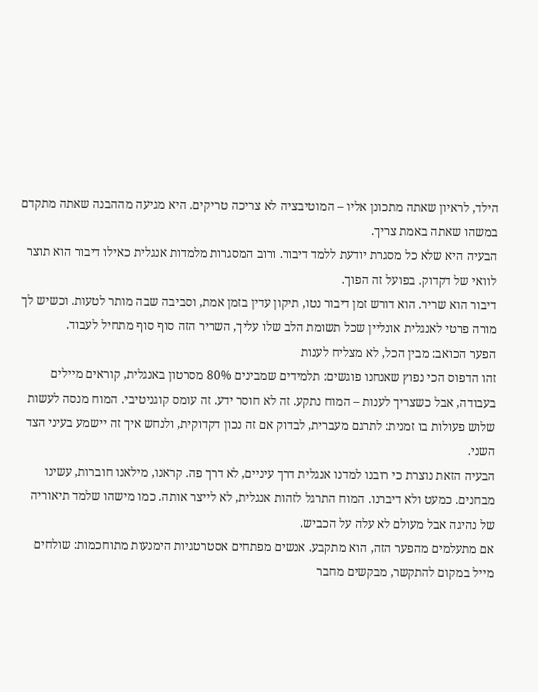הילד, לראיון שאתה מתכונן אליו – המוטיבציה לא צריכה טריקים. היא מגיעה מההבנה שאתה מתקדם במשהו שאתה באמת צריך.
הבעיה היא שלא כל מסגרת יודעת ללמד דיבור. ורוב המסגרות מלמדות אנגלית כאילו דיבור הוא תוצר לוואי של דקדוק. בפועל זה הפוך.
דיבור הוא שריר. הוא דורש זמן דיבור נטו, תיקון עדין בזמן אמת, וסביבה שבה מותר לטעות. וכשיש לך מורה פרטי לאנגלית אונליין שכל תשומת הלב שלו עליך, השריר הזה סוף סוף מתחיל לעבוד.
הפער הכואב: מבין הכל, לא מצליח לענות
זהו הדפוס הכי נפוץ שאנחנו פוגשים: תלמידים שמבינים 80% מסרטון באנגלית, קוראים מיילים בעבודה, אבל כשצריך לענות – המוח נתקע. זה לא חוסר ידע. זה עומס קוגניטיבי. המוח מנסה לעשות שלוש פעולות בו זמנית: לתרגם מעברית, לבדוק אם זה נכון דקדוקית, ולנחש איך זה יישמע בעיני הצד השני.
הבעיה הזאת נוצרת כי רובנו למדנו אנגלית דרך עיניים, לא דרך פה. קראנו, מילאנו חוברות, עשינו מבחנים. כמעט ולא דיברנו. המוח התרגל לזהות אנגלית, לא לייצר אותה. כמו מישהו שלמד תיאוריה של נהיגה אבל מעולם לא עלה על הכביש.
אם מתעלמים מהפער הזה, הוא מתקבע. אנשים מפתחים אסטרטגיות הימנעות מתוחכמות: שולחים מייל במקום להתקשר, מבקשים מחבר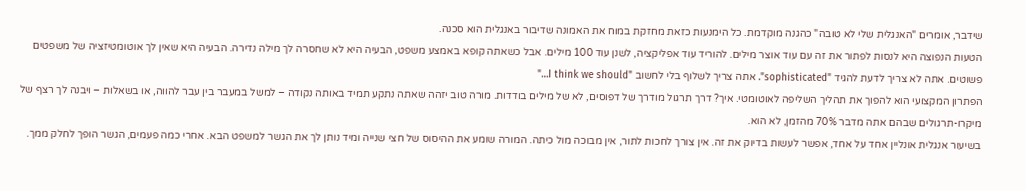שידבר, אומרים "האנגלית שלי לא טובה" כהגנה מוקדמת. כל הימנעות כזאת מחזקת במוח את האמונה שדיבור באנגלית הוא סכנה.
הטעות הנפוצה היא לנסות לפתור את זה עם עוד אוצר מילים. להוריד עוד אפליקציה, לשנן עוד 100 מילים. אבל כשאתה קופא באמצע משפט, הבעיה היא לא שחסרה לך מילה נדירה. הבעיה היא שאין לך אוטומטיזציה של משפטים פשוטים. אתה לא צריך לדעת להגיד "sophisticated". אתה צריך לשלוף בלי לחשוב "I think we should…"
הפתרון המקצועי הוא להפוך את תהליך השליפה לאוטומטי. איך? דרך תרגול מודרך של דפוסים, לא של מילים בודדות. מורה טוב יזהה שאתה נתקע תמיד באותה נקודה – למשל במעבר בין עבר להווה, או בשאלות – ויבנה לך רצף של מיקרו-תרגולים שבהם אתה מדבר 70% מהזמן, לא הוא.
בשיעור אנגלית אונליין אחד על אחד, אפשר לעשות בדיוק את זה. אין צורך לחכות לתור, אין מבוכה מול כיתה. המורה שומע את ההיסוס של חצי שנייה ומיד נותן לך את הגשר למשפט הבא. אחרי כמה פעמים, הגשר הופך לחלק ממך.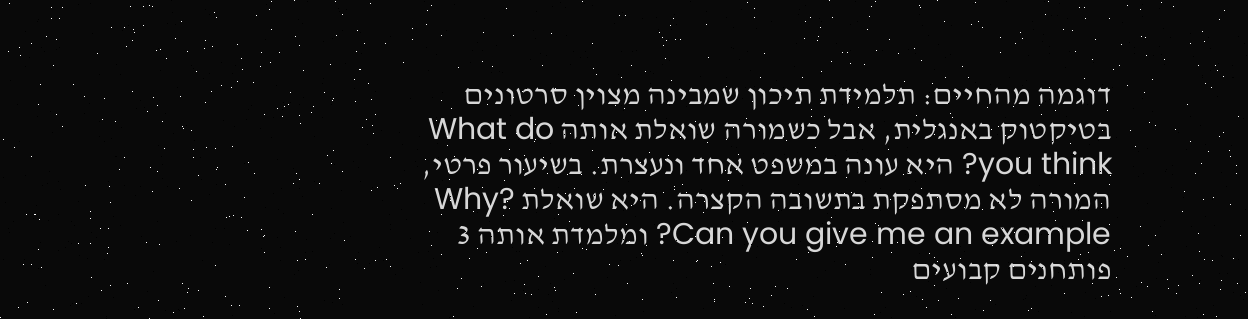דוגמה מהחיים: תלמידת תיכון שמבינה מצוין סרטונים בטיקטוק באנגלית, אבל כשמורה שואלת אותה What do you think? היא עונה במשפט אחד ונעצרת. בשיעור פרטי, המורה לא מסתפקת בתשובה הקצרה. היא שואלת Why? Can you give me an example? ומלמדת אותה 3 פותחנים קבועים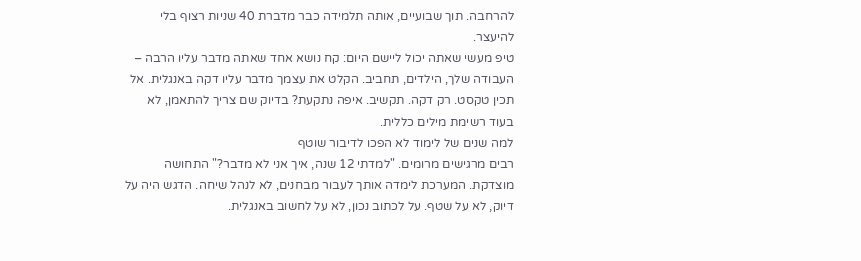להרחבה. תוך שבועיים, אותה תלמידה כבר מדברת 40 שניות רצוף בלי להיעצר.
טיפ מעשי שאתה יכול ליישם היום: קח נושא אחד שאתה מדבר עליו הרבה – העבודה שלך, הילדים, תחביב. הקלט את עצמך מדבר עליו דקה באנגלית. אל תכין טקסט. רק דקה. תקשיב. איפה נתקעת? בדיוק שם צריך להתאמן, לא בעוד רשימת מילים כללית.
למה שנים של לימוד לא הפכו לדיבור שוטף
רבים מרגישים מרומים. "למדתי 12 שנה, איך אני לא מדבר?" התחושה מוצדקת. המערכת לימדה אותך לעבור מבחנים, לא לנהל שיחה. הדגש היה על דיוק, לא על שטף. על לכתוב נכון, לא על לחשוב באנגלית.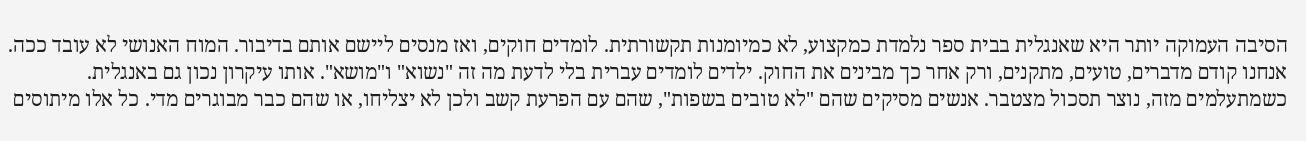הסיבה העמוקה יותר היא שאנגלית בבית ספר נלמדת כמקצוע, לא כמיומנות תקשורתית. לומדים חוקים, ואז מנסים ליישם אותם בדיבור. המוח האנושי לא עובד ככה. אנחנו קודם מדברים, טועים, מתקנים, ורק אחר כך מבינים את החוק. ילדים לומדים עברית בלי לדעת מה זה "נשוא" ו"מושא". אותו עיקרון נכון גם באנגלית.
כשמתעלמים מזה, נוצר תסכול מצטבר. אנשים מסיקים שהם "לא טובים בשפות", שהם עם הפרעת קשב ולכן לא יצליחו, או שהם כבר מבוגרים מדי. כל אלו מיתוסים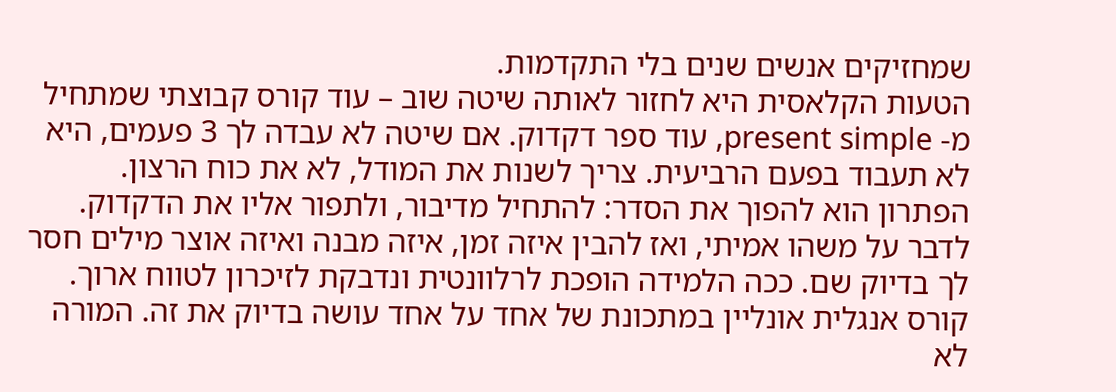שמחזיקים אנשים שנים בלי התקדמות.
הטעות הקלאסית היא לחזור לאותה שיטה שוב – עוד קורס קבוצתי שמתחיל מ- present simple, עוד ספר דקדוק. אם שיטה לא עבדה לך 3 פעמים, היא לא תעבוד בפעם הרביעית. צריך לשנות את המודל, לא את כוח הרצון.
הפתרון הוא להפוך את הסדר: להתחיל מדיבור, ולתפור אליו את הדקדוק. לדבר על משהו אמיתי, ואז להבין איזה זמן, איזה מבנה ואיזה אוצר מילים חסר לך בדיוק שם. ככה הלמידה הופכת לרלוונטית ונדבקת לזיכרון לטווח ארוך.
קורס אנגלית אונליין במתכונת של אחד על אחד עושה בדיוק את זה. המורה לא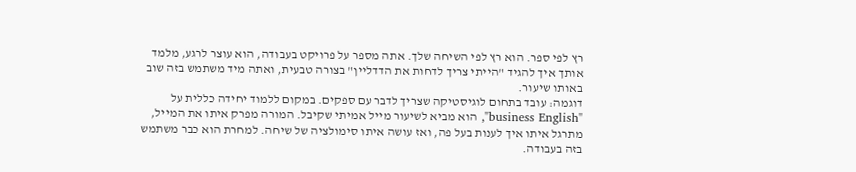רץ לפי ספר. הוא רץ לפי השיחה שלך. אתה מספר על פרויקט בעבודה, הוא עוצר לרגע, מלמד אותך איך להגיד "הייתי צריך לדחות את הדדליין" בצורה טבעית, ואתה מיד משתמש בזה שוב באותו שיעור.
דוגמה: עובד בתחום לוגיסטיקה שצריך לדבר עם ספקים. במקום ללמוד יחידה כללית על "business English", הוא מביא לשיעור מייל אמיתי שקיבל. המורה מפרק איתו את המייל, מתרגל איתו איך לענות בעל פה, ואז עושה איתו סימולציה של שיחה. למחרת הוא כבר משתמש בזה בעבודה.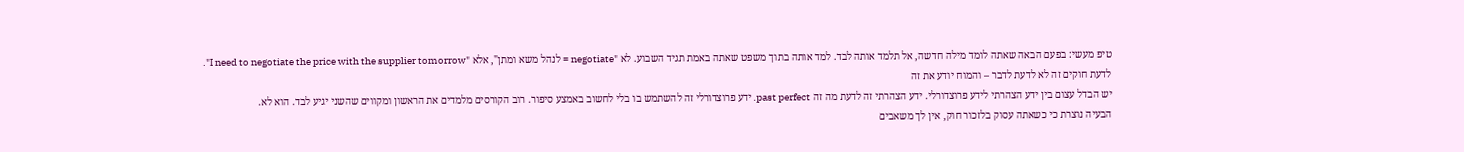טיפ מעשי: בפעם הבאה שאתה לומד מילה חדשה, אל תלמד אותה לבד. למד אותה בתוך משפט שאתה באמת תגיד השבוע. לא "negotiate = לנהל משא ומתן", אלא "I need to negotiate the price with the supplier tomorrow".
לדעת חוקים זה לא לדעת לדבר – והמוח יודע את זה
יש הבדל עצום בין ידע הצהרתי לידע פרוצדורלי. ידע הצהרתי זה לדעת מה זה past perfect. ידע פרוצדורלי זה להשתמש בו בלי לחשוב באמצע סיפור. רוב הקורסים מלמדים את הראשון ומקווים שהשני יגיע לבד. הוא לא.
הבעיה נוצרת כי כשאתה עסוק בלזכור חוק, אין לך משאבים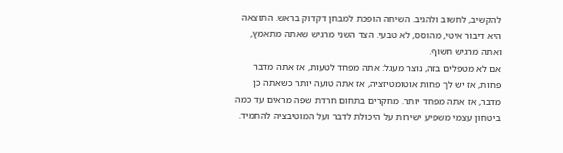להקשיב, לחשוב ולהגיב. השיחה הופכת למבחן דקדוק בראש. התוצאה היא דיבור איטי, מהוסס, לא טבעי. הצד השני מרגיש שאתה מתאמץ, ואתה מרגיש חשוף.
אם לא מטפלים בזה, נוצר מעגל: אתה מפחד לטעות, אז אתה מדבר פחות, אז יש לך פחות אוטומטיזציה, אז אתה טועה יותר כשאתה כן מדבר, אז אתה מפחד יותר. מחקרים בתחום חרדת שפה מראים עד כמה ביטחון עצמי משפיע ישירות על היכולת לדבר ועל המוטיבציה להתמיד.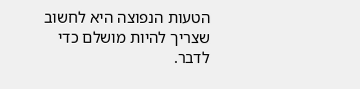הטעות הנפוצה היא לחשוב שצריך להיות מושלם כדי לדבר.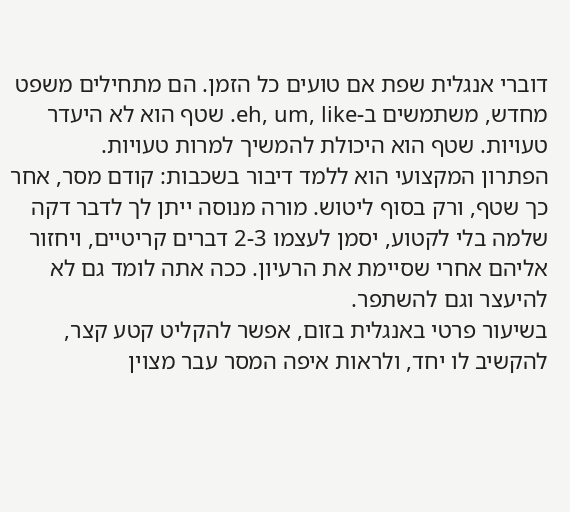דוברי אנגלית שפת אם טועים כל הזמן. הם מתחילים משפט מחדש, משתמשים ב-eh, um, like. שטף הוא לא היעדר טעויות. שטף הוא היכולת להמשיך למרות טעויות.
הפתרון המקצועי הוא ללמד דיבור בשכבות: קודם מסר, אחר כך שטף, ורק בסוף ליטוש. מורה מנוסה ייתן לך לדבר דקה שלמה בלי לקטוע, יסמן לעצמו 2-3 דברים קריטיים, ויחזור אליהם אחרי שסיימת את הרעיון. ככה אתה לומד גם לא להיעצר וגם להשתפר.
בשיעור פרטי באנגלית בזום, אפשר להקליט קטע קצר, להקשיב לו יחד, ולראות איפה המסר עבר מצוין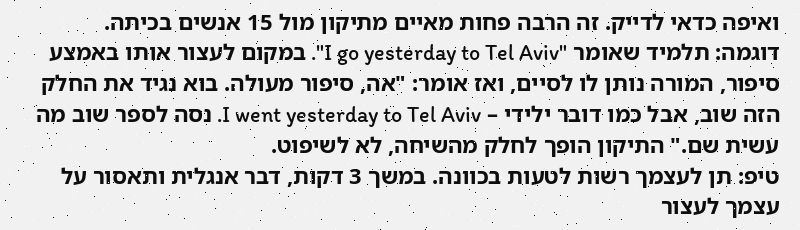ואיפה כדאי לדייק. זה הרבה פחות מאיים מתיקון מול 15 אנשים בכיתה.
דוגמה: תלמיד שאומר "I go yesterday to Tel Aviv". במקום לעצור אותו באמצע סיפור, המורה נותן לו לסיים, ואז אומר: "אה, סיפור מעולה. בוא נגיד את החלק הזה שוב, אבל כמו דובר ילידי – I went yesterday to Tel Aviv. נסה לספר שוב מה עשית שם." התיקון הופך לחלק מהשיחה, לא לשיפוט.
טיפ: תן לעצמך רשות לטעות בכוונה. במשך 3 דקות, דבר אנגלית ותאסור על עצמך לעצור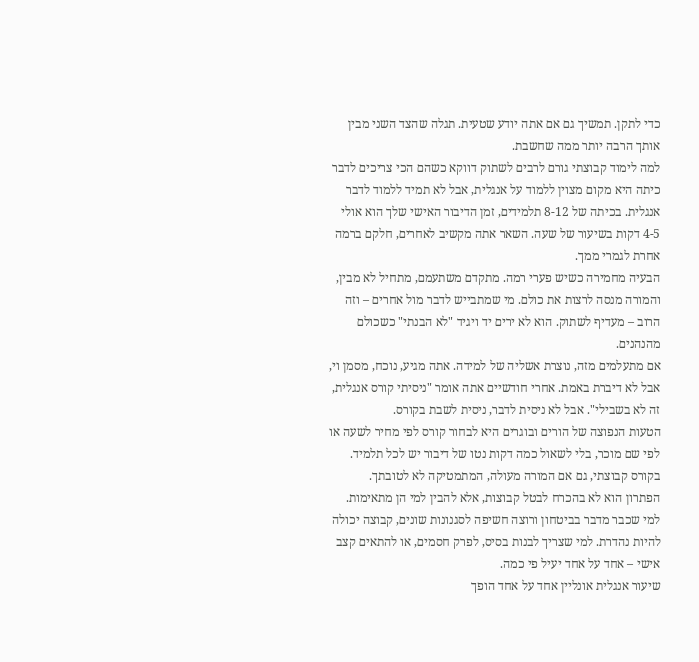כדי לתקן. תמשיך גם אם אתה יודע שטעית. תגלה שהצד השני מבין אותך הרבה יותר ממה שחשבת.
למה לימוד קבוצתי גורם לרבים לשתוק דווקא כשהם הכי צריכים לדבר
כיתה היא מקום מצוין ללמוד על אנגלית, אבל לא תמיד ללמוד לדבר אנגלית. בכיתה של 8-12 תלמידים, זמן הדיבור האישי שלך הוא אולי 4-5 דקות בשיעור של שעה. השאר אתה מקשיב לאחרים, חלקם ברמה אחרת לגמרי ממך.
הבעיה מחמירה כשיש פערי רמה. מתקדם משתעמם, מתחיל לא מבין, והמורה מנסה לרצות את כולם. מי שמתבייש לדבר מול אחרים – וזה הרוב – מעדיף לשתוק. הוא לא ירים יד ויגיד "לא הבנתי" כשכולם מהנהנים.
אם מתעלמים מזה, נוצרת אשליה של למידה. אתה מגיע, נוכח, מסמן וי, אבל לא דיברת באמת. אחרי חודשיים אתה אומר "ניסיתי קורס אנגלית, זה לא בשבילי". אבל לא ניסית לדבר, ניסית לשבת בקורס.
הטעות הנפוצה של הורים ובוגרים היא לבחור קורס לפי מחיר לשעה או לפי שם מוכר, בלי לשאול כמה דקות נטו של דיבור יש לכל תלמיד. בקורס קבוצתי, גם אם המורה מעולה, המתמטיקה לא לטובתך.
הפתרון הוא לא בהכרח לבטל קבוצות, אלא להבין למי הן מתאימות. למי שכבר מדבר בביטחון ורוצה חשיפה לסגנונות שונים, קבוצה יכולה להיות נהדרת. למי שצריך לבנות בסיס, לפרק חסמים, או להתאים קצב אישי – אחד על אחד יעיל פי כמה.
שיעור אנגלית אונליין אחד על אחד הופך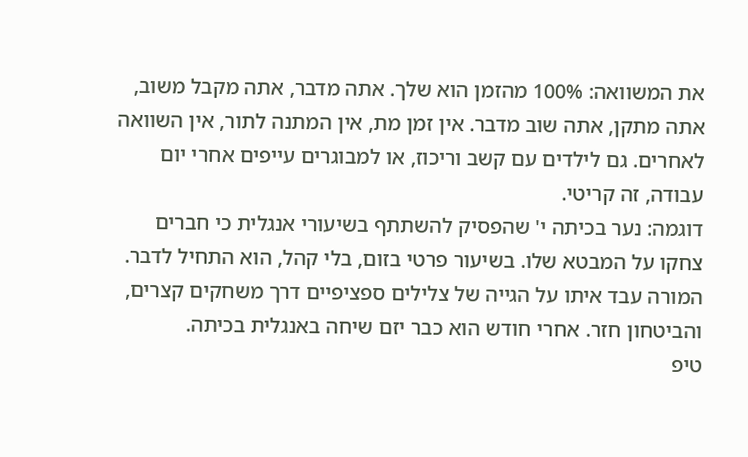את המשוואה: 100% מהזמן הוא שלך. אתה מדבר, אתה מקבל משוב, אתה מתקן, אתה שוב מדבר. אין זמן מת, אין המתנה לתור, אין השוואה לאחרים. גם לילדים עם קשב וריכוז, או למבוגרים עייפים אחרי יום עבודה, זה קריטי.
דוגמה: נער בכיתה י' שהפסיק להשתתף בשיעורי אנגלית כי חברים צחקו על המבטא שלו. בשיעור פרטי בזום, בלי קהל, הוא התחיל לדבר. המורה עבד איתו על הגייה של צלילים ספציפיים דרך משחקים קצרים, והביטחון חזר. אחרי חודש הוא כבר יזם שיחה באנגלית בכיתה.
טיפ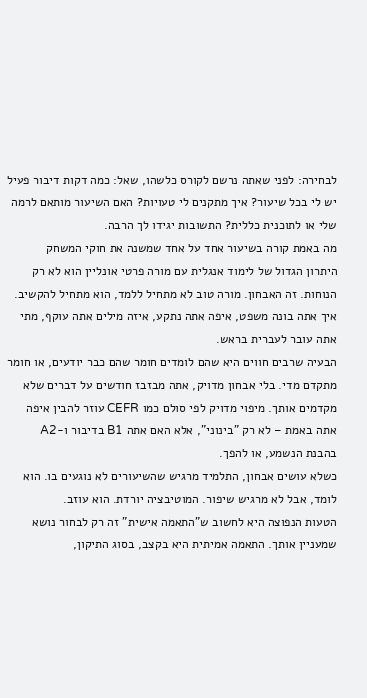לבחירה: לפני שאתה נרשם לקורס כלשהו, שאל: כמה דקות דיבור פעיל יש לי בכל שיעור? איך מתקנים לי טעויות? האם השיעור מותאם לרמה שלי או לתוכנית כללית? התשובות יגידו לך הרבה.
מה באמת קורה בשיעור אחד על אחד שמשנה את חוקי המשחק
היתרון הגדול של לימוד אנגלית עם מורה פרטי אונליין הוא לא רק הנוחות. זה האבחון. מורה טוב לא מתחיל ללמד, הוא מתחיל להקשיב. איך אתה בונה משפט, איפה אתה נתקע, איזה מילים אתה עוקף, מתי אתה עובר לעברית בראש.
הבעיה שרבים חווים היא שהם לומדים חומר שהם כבר יודעים, או חומר מתקדם מדי. בלי אבחון מדויק, אתה מבזבז חודשים על דברים שלא מקדמים אותך. מיפוי מדויק לפי סולם כמו CEFR עוזר להבין איפה אתה באמת – לא רק "בינוני", אלא האם אתה B1 בדיבור ו-A2 בהבנת הנשמע, או להפך.
כשלא עושים אבחון, התלמיד מרגיש שהשיעורים לא נוגעים בו. הוא לומד, אבל לא מרגיש שיפור. המוטיבציה יורדת. הוא עוזב.
הטעות הנפוצה היא לחשוב ש"התאמה אישית" זה רק לבחור נושא שמעניין אותך. התאמה אמיתית היא בקצב, בסוג התיקון,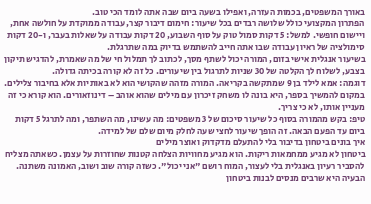באורך המשפטים, בכמות העזרה, ואפילו בשעה ביום שבה אתה לומד הכי טוב.
הפתרון המקצועי כולל שלושה רבדים בכל שיעור: חימום דיבור קצר, עבודה ממוקדת על חולשה אחת, ויישום חופשי. למשל: 5 דקות סמול טוק על סוף השבוע, 20 דקות עבודה על שאלות בעבר, ו-20 דקות סימולציה של ראיון עבודה שבו אתה חייב להשתמש בדיוק במה שתרגלת.
בשיעור אנגלית אישי בזום, המורה יכול לשתף מסך, לכתוב לך תמלול חי של מה שאמרת, להדגיש תיקון בצבע, לשלוח לך הקלטה של 30 שניות לתרגול בין שיעורים. כל זה לא קורה בכיתה גדולה.
דוגמה: אמא לילד בן 9 שמתקשה בקריאה. המורה מזהה שהקושי הוא לא באותיות אלא בחיבור צלילים. במקום להמשיך בספר, היא בונה לו משחק זיכרון עם מילים שהוא אוהב – דינוזאורים. הוא קורא כי זה מעניין אותו, לא כי צריך.
טיפ: בקש מהמורה בסוף כל שיעור סיכום של 3 משפטים: מה עשינו, מה השתפר, ומה לתרגל 5 דקות ביום עד הפעם הבאה. זה הופך שיעור לחצי שעה לחלק מיום שלם של למידה.
איך בונים ביטחון בדיבור בלי להתעלם מדקדוק ואוצר מילים
ביטחון לא מגיע ממחמאות ריקות. הוא מגיע מחוויות הצלחה קטנות שחוזרות על עצמן. כשאתה מצליח להסביר רעיון באנגלית בלי לעצור, המוח רושם "אני יכול". כשזה קורה שוב ושוב, האמונה משתנה.
הבעיה היא שרבים מנסים לבנות ביטחון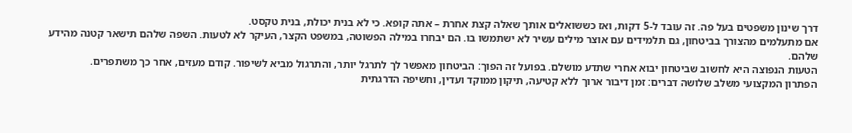דרך שינון משפטים בעל פה. זה עובד ל-5 דקות, ואז כששואלים אותך שאלה קצת אחרת – אתה קופא. כי לא בנית יכולת, בנית טקסט.
אם מתעלמים מהצורך בביטחון, גם תלמידים עם אוצר מילים עשיר לא ישתמשו בו. הם יבחרו במילה הפשוטה, במשפט הקצר, העיקר לא לטעות. השפה שלהם תישאר קטנה מהידע שלהם.
הטעות הנפוצה היא לחשוב שביטחון יבוא אחרי שתדע מושלם. בפועל זה הפוך: הביטחון מאפשר לך לתרגל יותר, והתרגול מביא לשיפור. קודם מעזים, אחר כך משתפרים.
הפתרון המקצועי משלב שלושה דברים: זמן דיבור ארוך ללא קטיעה, תיקון ממוקד ועדין, וחשיפה הדרגתית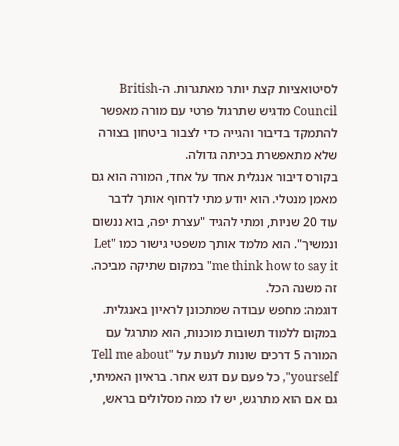לסיטואציות קצת יותר מאתגרות. ה-British Council מדגיש שתרגול פרטי עם מורה מאפשר להתמקד בדיבור והגייה כדי לצבור ביטחון בצורה שלא מתאפשרת בכיתה גדולה.
בקורס דיבור אנגלית אחד על אחד, המורה הוא גם מאמן מנטלי. הוא יודע מתי לדחוף אותך לדבר עוד 20 שניות, ומתי להגיד "עצרת יפה, בוא ננשום ונמשיך". הוא מלמד אותך משפטי גישור כמו "Let me think how to say it" במקום שתיקה מביכה. זה משנה הכל.
דוגמה: מחפש עבודה שמתכונן לראיון באנגלית. במקום ללמוד תשובות מוכנות, הוא מתרגל עם המורה 5 דרכים שונות לענות על "Tell me about yourself", כל פעם עם דגש אחר. בראיון האמיתי, גם אם הוא מתרגש, יש לו כמה מסלולים בראש,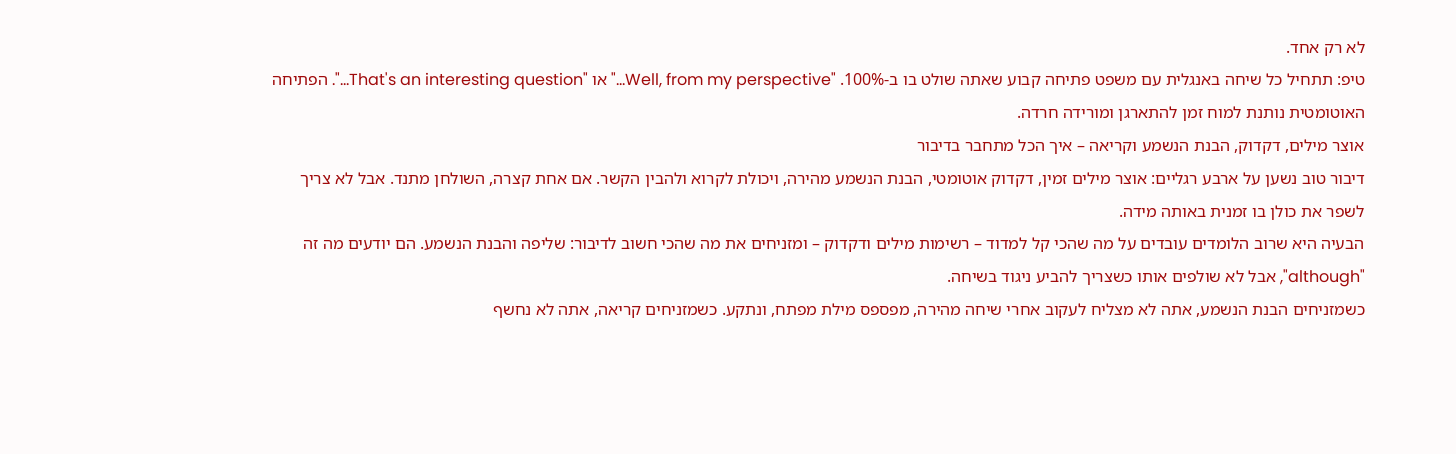לא רק אחד.
טיפ: תתחיל כל שיחה באנגלית עם משפט פתיחה קבוע שאתה שולט בו ב-100%. "Well, from my perspective…" או "That's an interesting question…". הפתיחה האוטומטית נותנת למוח זמן להתארגן ומורידה חרדה.
אוצר מילים, דקדוק, הבנת הנשמע וקריאה – איך הכל מתחבר בדיבור
דיבור טוב נשען על ארבע רגליים: אוצר מילים זמין, דקדוק אוטומטי, הבנת הנשמע מהירה, ויכולת לקרוא ולהבין הקשר. אם אחת קצרה, השולחן מתנד. אבל לא צריך לשפר את כולן בו זמנית באותה מידה.
הבעיה היא שרוב הלומדים עובדים על מה שהכי קל למדוד – רשימות מילים ודקדוק – ומזניחים את מה שהכי חשוב לדיבור: שליפה והבנת הנשמע. הם יודעים מה זה "although", אבל לא שולפים אותו כשצריך להביע ניגוד בשיחה.
כשמזניחים הבנת הנשמע, אתה לא מצליח לעקוב אחרי שיחה מהירה, מפספס מילת מפתח, ונתקע. כשמזניחים קריאה, אתה לא נחשף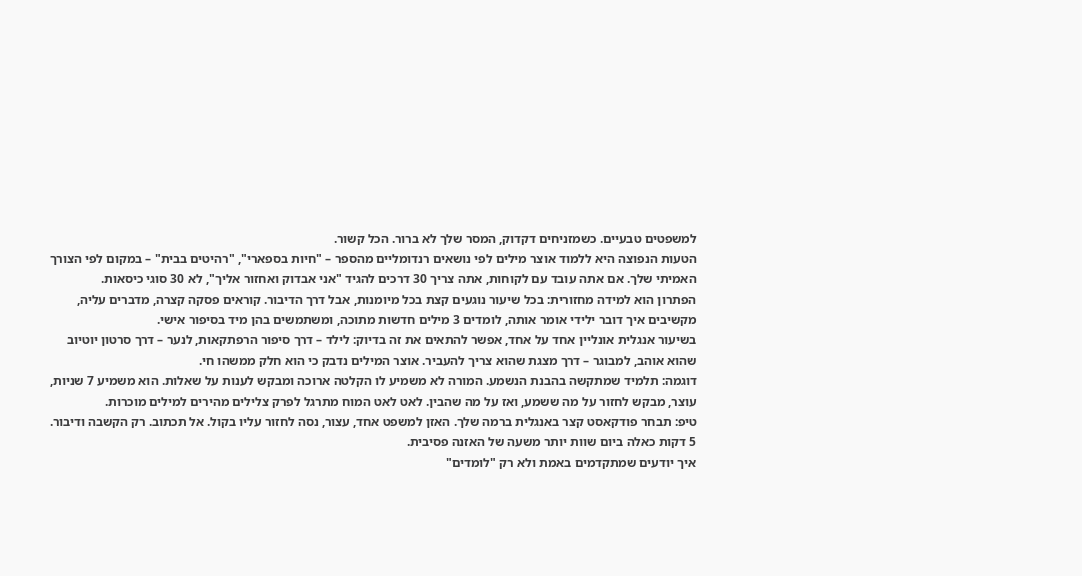למשפטים טבעיים. כשמזניחים דקדוק, המסר שלך לא ברור. הכל קשור.
הטעות הנפוצה היא ללמוד אוצר מילים לפי נושאים רנדומליים מהספר – "חיות בספארי", "רהיטים בבית" – במקום לפי הצורך האמיתי שלך. אם אתה עובד עם לקוחות, אתה צריך 30 דרכים להגיד "אני אבדוק ואחזור אליך", לא 30 סוגי כיסאות.
הפתרון הוא למידה מחזורית: בכל שיעור נוגעים קצת בכל מיומנות, אבל דרך הדיבור. קוראים פסקה קצרה, מדברים עליה, מקשיבים איך דובר ילידי אומר אותה, לומדים 3 מילים חדשות מתוכה, ומשתמשים בהן מיד בסיפור אישי.
בשיעור אנגלית אונליין אחד על אחד, אפשר להתאים את זה בדיוק: לילד – דרך סיפור הרפתקאות, לנער – דרך סרטון יוטיוב שהוא אוהב, למבוגר – דרך מצגת שהוא צריך להעביר. אוצר המילים נדבק כי הוא חלק ממשהו חי.
דוגמה: תלמיד שמתקשה בהבנת הנשמע. המורה לא משמיע לו הקלטה ארוכה ומבקש לענות על שאלות. הוא משמיע 7 שניות, עוצר, מבקש לחזור על מה ששמע, ואז על מה שהבין. לאט לאט המוח מתרגל לפרק צלילים מהירים למילים מוכרות.
טיפ: תבחר פודקאסט קצר באנגלית ברמה שלך. האזן למשפט אחד, עצור, נסה לחזור עליו בקול. אל תכתוב. רק הקשבה ודיבור. 5 דקות כאלה ביום שוות יותר משעה של האזנה פסיבית.
איך יודעים שמתקדמים באמת ולא רק "לומדים"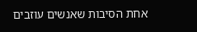אחת הסיבות שאנשים עוזבים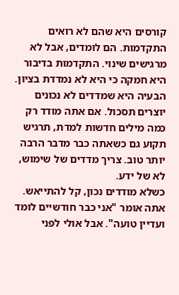קורסים היא שהם לא רואים התקדמות. הם לומדים, אבל לא מרגישים שינוי. התקדמות בדיבור היא חמקה כי היא לא נמדדת בציון.
הבעיה היא שמדדים לא נכונים יוצרים תסכול. אם אתה מודד רק כמה מילים חדשות למדת, תרגיש תקוע גם כשאתה כבר מדבר הרבה יותר טוב. צריך מדדים של שימוש, לא של ידע.
כשלא מודדים נכון, קל להתייאש. אתה אומר "אני כבר חודשיים לומד ועדיין טועה". אבל אולי לפני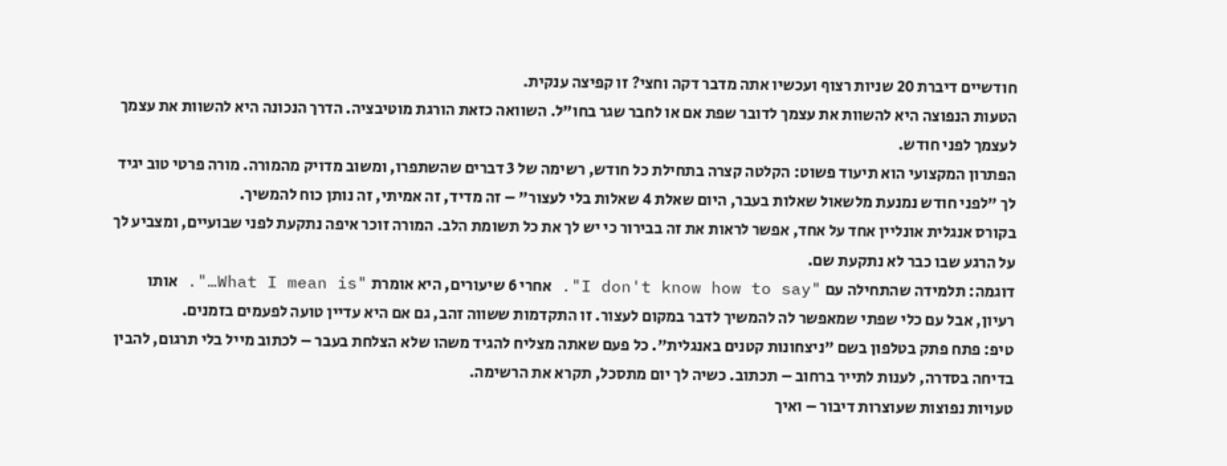חודשיים דיברת 20 שניות רצוף ועכשיו אתה מדבר דקה וחצי? זו קפיצה ענקית.
הטעות הנפוצה היא להשוות את עצמך לדובר שפת אם או לחבר שגר בחו"ל. השוואה כזאת הורגת מוטיבציה. הדרך הנכונה היא להשוות את עצמך לעצמך לפני חודש.
הפתרון המקצועי הוא תיעוד פשוט: הקלטה קצרה בתחילת כל חודש, רשימה של 3 דברים שהשתפרו, ומשוב מדויק מהמורה. מורה פרטי טוב יגיד לך "לפני חודש נמנעת מלשאול שאלות בעבר, היום שאלת 4 שאלות בלי לעצור" – זה מדיד, זה אמיתי, זה נותן כוח להמשיך.
בקורס אנגלית אונליין אחד על אחד, אפשר לראות את זה בבירור כי יש לך את כל תשומת הלב. המורה זוכר איפה נתקעת לפני שבועיים, ומצביע לך על הרגע שבו כבר לא נתקעת שם.
דוגמה: תלמידה שהתחילה עם "I don't know how to say". אחרי 6 שיעורים, היא אומרת "What I mean is…". אותו רעיון, אבל עם כלי שפתי שמאפשר לה להמשיך לדבר במקום לעצור. זו התקדמות ששווה זהב, גם אם היא עדיין טועה לפעמים בזמנים.
טיפ: פתח פתק בטלפון בשם "ניצחונות קטנים באנגלית". כל פעם שאתה מצליח להגיד משהו שלא הצלחת בעבר – לכתוב מייל בלי תרגום, להבין בדיחה בסדרה, לענות לתייר ברחוב – תכתוב. כשיה לך יום מתסכל, תקרא את הרשימה.
טעויות נפוצות שעוצרות דיבור – ואיך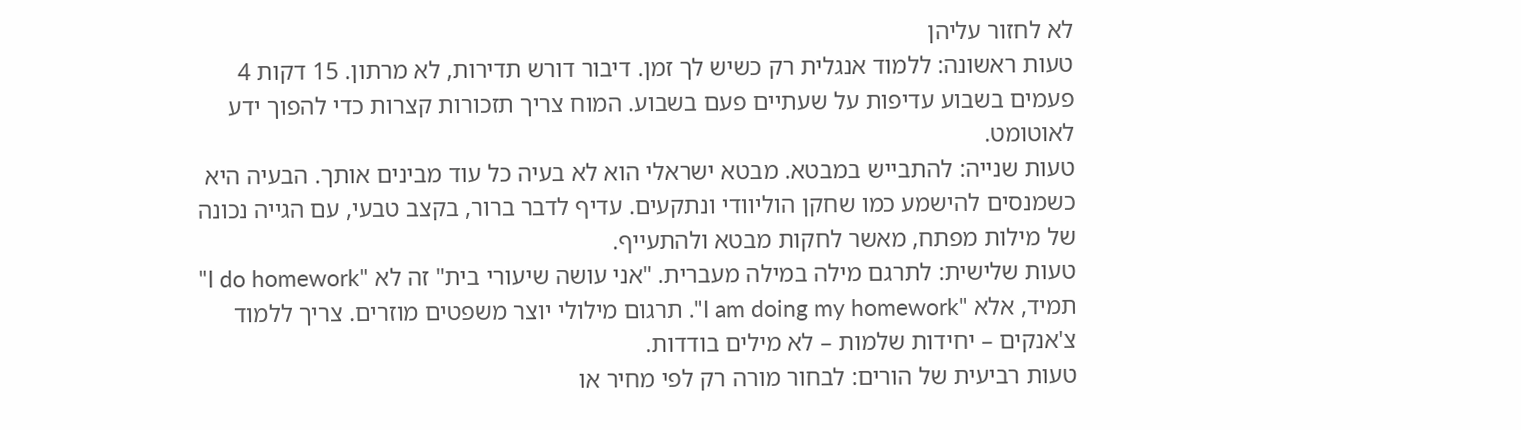לא לחזור עליהן
טעות ראשונה: ללמוד אנגלית רק כשיש לך זמן. דיבור דורש תדירות, לא מרתון. 15 דקות 4 פעמים בשבוע עדיפות על שעתיים פעם בשבוע. המוח צריך תזכורות קצרות כדי להפוך ידע לאוטומט.
טעות שנייה: להתבייש במבטא. מבטא ישראלי הוא לא בעיה כל עוד מבינים אותך. הבעיה היא כשמנסים להישמע כמו שחקן הוליוודי ונתקעים. עדיף לדבר ברור, בקצב טבעי, עם הגייה נכונה של מילות מפתח, מאשר לחקות מבטא ולהתעייף.
טעות שלישית: לתרגם מילה במילה מעברית. "אני עושה שיעורי בית" זה לא "I do homework" תמיד, אלא "I am doing my homework". תרגום מילולי יוצר משפטים מוזרים. צריך ללמוד צ'אנקים – יחידות שלמות – לא מילים בודדות.
טעות רביעית של הורים: לבחור מורה רק לפי מחיר או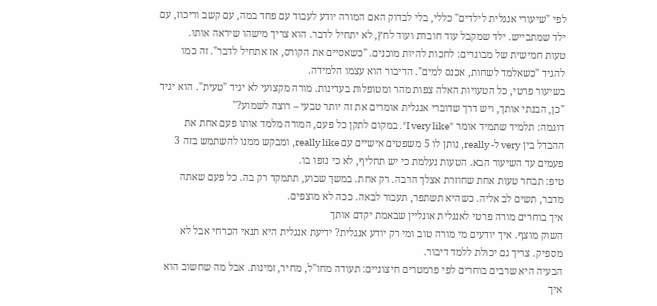לפי "שיעורי אנגלית לילדים" כללי, בלי לבדוק האם המורה יודע לעבוד עם פחד במה, עם קשב וריכוז, עם ילד שמתבייש. ילד שמקבל עוד חוברת ועוד לחץ, לא יתחיל לדבר. הוא צריך מישהו שיראה אותו.
טעות חמישית של מבוגרים: לחכות להיות מוכנים. "כשאסיים את הקורס, אז אתחיל לדבר". זה כמו להגיד "כשאלמד לשחות, אכנס למים". הדיבור הוא עצמו הלמידה.
בשיעור פרטי, כל הטעויות האלה צפות מהר ומטופלות בעדינות. מורה מקצועי לא יגיד "טעית". הוא יגיד "כן, הבנתי אותך, ויש דרך שדוברי אנגלית אומרים את זה יותר טבעי – רוצה לשמוע?"
דוגמה: תלמיד שתמיד אומר "I very like". במקום לתקן כל פעם, המורה מלמד אותו פעם אחת את ההבדל בין very ל- really, נותן לו 5 משפטים אישיים עם really like, ומבקש ממנו להשתמש בזה 3 פעמים עד השיעור הבא. הטעות נעלמת כי יש תחליף, לא כי נזפו בו.
טיפ: תבחר טעות אחת שחוזרת אצלך הרבה. רק אחת. במשך שבוע, תתמקד רק בה. כל פעם שאתה מדבר, תשים לב אליה. כשהיא תשתפר, תעבור לבאה. ככה לא מוצפים.
איך בוחרים מורה פרטי לאנגלית אונליין שבאמת יקדם אותך
השוק מוצף. איך יודעים מי מורה טוב ומי רק יודע אנגלית? ידיעת אנגלית היא תנאי הכרחי אבל לא מספיק. צריך גם יכולת ללמד דיבור.
הבעיה היא שרבים בוחרים לפי פרמטרים חיצוניים: תעודה מחו"ל, מחיר, זמינות. אבל מה שחשוב הוא איך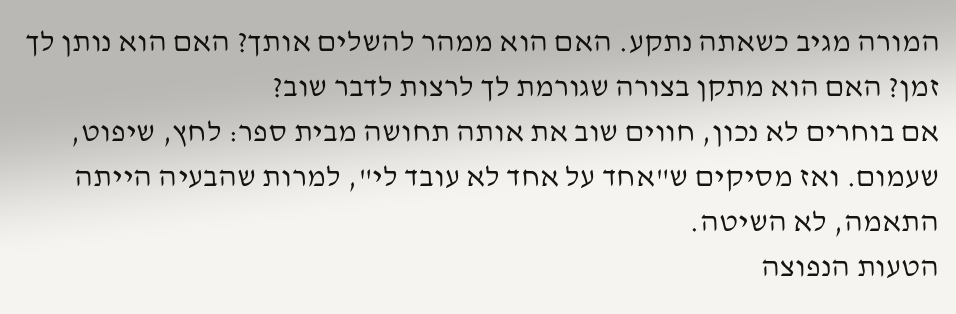המורה מגיב כשאתה נתקע. האם הוא ממהר להשלים אותך? האם הוא נותן לך זמן? האם הוא מתקן בצורה שגורמת לך לרצות לדבר שוב?
אם בוחרים לא נכון, חווים שוב את אותה תחושה מבית ספר: לחץ, שיפוט, שעמום. ואז מסיקים ש"אחד על אחד לא עובד לי", למרות שהבעיה הייתה התאמה, לא השיטה.
הטעות הנפוצה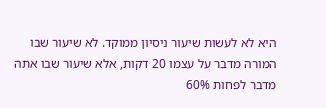היא לא לעשות שיעור ניסיון ממוקד. לא שיעור שבו המורה מדבר על עצמו 20 דקות, אלא שיעור שבו אתה מדבר לפחות 60%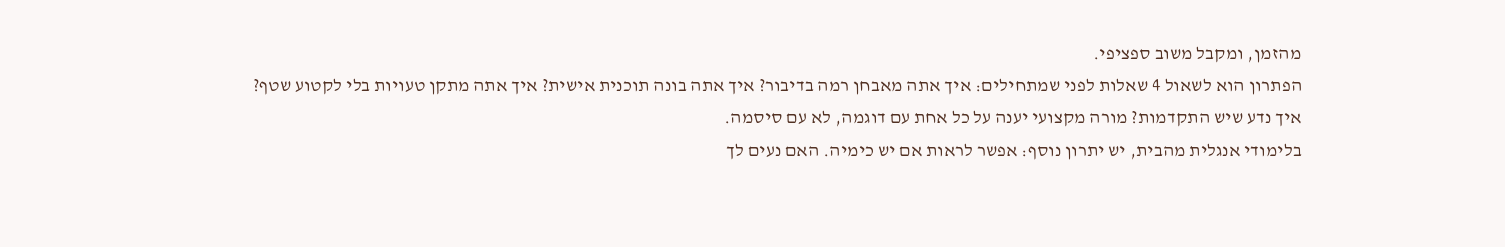מהזמן, ומקבל משוב ספציפי.
הפתרון הוא לשאול 4 שאלות לפני שמתחילים: איך אתה מאבחן רמה בדיבור? איך אתה בונה תוכנית אישית? איך אתה מתקן טעויות בלי לקטוע שטף? איך נדע שיש התקדמות? מורה מקצועי יענה על כל אחת עם דוגמה, לא עם סיסמה.
בלימודי אנגלית מהבית, יש יתרון נוסף: אפשר לראות אם יש כימיה. האם נעים לך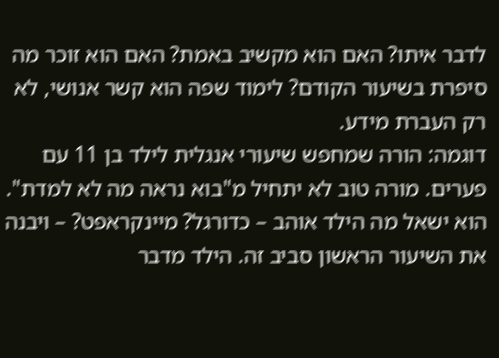לדבר איתו? האם הוא מקשיב באמת? האם הוא זוכר מה סיפרת בשיעור הקודם? לימוד שפה הוא קשר אנושי, לא רק העברת מידע.
דוגמה: הורה שמחפש שיעורי אנגלית לילד בן 11 עם פערים. מורה טוב לא יתחיל מ"בוא נראה מה לא למדת". הוא ישאל מה הילד אוהב – כדורגל? מיינקראפט? – ויבנה את השיעור הראשון סביב זה. הילד מדבר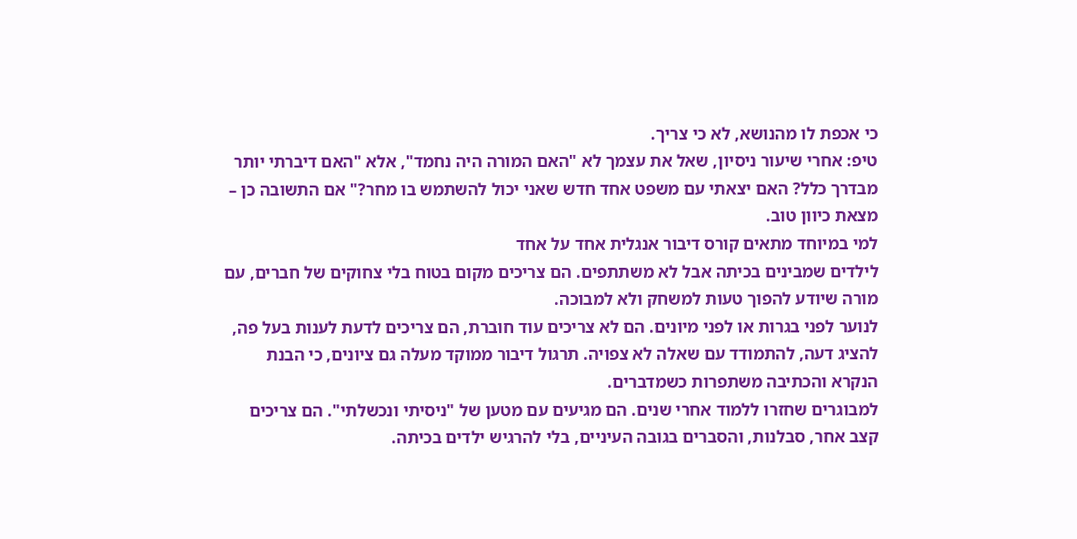כי אכפת לו מהנושא, לא כי צריך.
טיפ: אחרי שיעור ניסיון, שאל את עצמך לא "האם המורה היה נחמד", אלא "האם דיברתי יותר מבדרך כלל? האם יצאתי עם משפט אחד חדש שאני יכול להשתמש בו מחר?" אם התשובה כן – מצאת כיוון טוב.
למי במיוחד מתאים קורס דיבור אנגלית אחד על אחד
לילדים שמבינים בכיתה אבל לא משתתפים. הם צריכים מקום בטוח בלי צחוקים של חברים, עם מורה שיודע להפוך טעות למשחק ולא למבוכה.
לנוער לפני בגרות או לפני מיונים. הם לא צריכים עוד חוברת, הם צריכים לדעת לענות בעל פה, להציג דעה, להתמודד עם שאלה לא צפויה. תרגול דיבור ממוקד מעלה גם ציונים, כי הבנת הנקרא והכתיבה משתפרות כשמדברים.
למבוגרים שחזרו ללמוד אחרי שנים. הם מגיעים עם מטען של "ניסיתי ונכשלתי". הם צריכים קצב אחר, סבלנות, והסברים בגובה העיניים, בלי להרגיש ילדים בכיתה.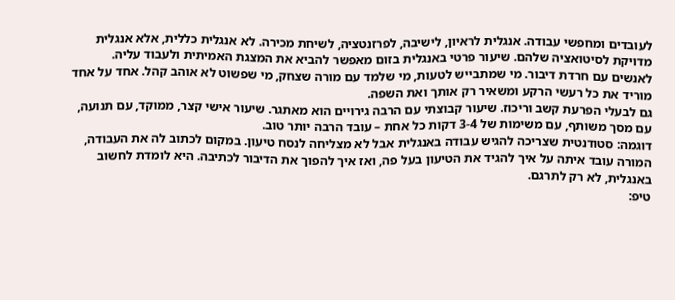לעובדים ומחפשי עבודה. אנגלית לראיון, לישיבה, לפרזנטציה, לשיחת מכירה. לא אנגלית כללית, אלא אנגלית מדויקת לסיטואציה שלהם. שיעור פרטי באנגלית בזום מאפשר להביא את המצגת האמיתית ולעבוד עליה.
לאנשים עם חרדת דיבור. מי שמתבייש לטעות, מי שלמד עם מורה שצחק, מי שפשוט לא אוהב קהל. אחד על אחד מוריד את כל רעשי הרקע ומשאיר רק אותך ואת השפה.
גם לבעלי הפרעת קשב וריכוז. שיעור קבוצתי עם הרבה גירויים הוא מאתגר. שיעור אישי קצר, ממוקד, עם תנועה, עם מסך משותף, עם משימות של 3-4 דקות כל אחת – עובד הרבה יותר טוב.
דוגמה: סטודנטית שצריכה להגיש עבודה באנגלית אבל לא מצליחה לנסח טיעון. במקום לכתוב לה את העבודה, המורה עובד איתה על איך להגיד את הטיעון בעל פה, ואז איך להפוך את הדיבור לכתיבה. היא לומדת לחשוב באנגלית, לא רק לתרגם.
טיפ: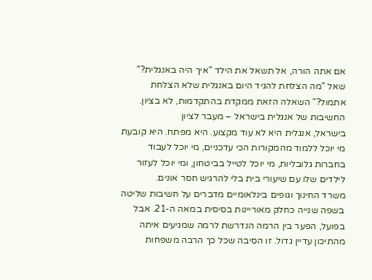אם אתה הורה, אל תשאל את הילד "איך היה באנגלית?" שאל "מה הצלחת להגיד היום באנגלית שלא הצלחת אתמול?" השאלה הזאת ממקדת בהתקדמות, לא בציון.
החשיבות של אנגלית בישראל – מעבר לציון
בישראל, אנגלית היא לא עוד מקצוע. היא מפתח. היא קובעת מי יוכל ללמוד מהמקורות הכי עדכניים, מי יוכל לעבוד בחברות גלובליות, מי יוכל לטייל בביטחון, ומי יוכל לעזור לילדים שלו עם שיעורי בית בלי להרגיש חסר אונים.
משרד החינוך וגופים בינלאומיים מדברים על חשיבות שליטה בשפה שנייה כחלק מאוריינות בסיסית במאה ה-21. אבל בפועל, הפער בין הרמה הנדרשת לרמה שמגיעים איתה מהתיכון עדיין גדול. זו הסיבה שכל כך הרבה משפחות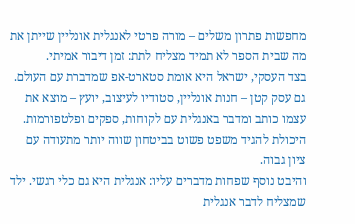מחפשות פתרון משלים – מורה פרטי לאנגלית אונליין שייתן את מה שבית הספר לא תמיד מצליח לתת: זמן דיבור אמיתי.
בצד העסקי, ישראל היא אומת סטארט-אפ שמדברת עם העולם. גם עסק קטן – חנות אונליין, סטודיו לעיצוב, יועץ – מוצא את עצמו כותב ומדבר באנגלית עם לקוחות, ספקים ופלטפורמות. היכולת להגיד משפט פשוט בביטחון שווה יותר מתעודה עם ציון גבוה.
והיבט נוסף שפחות מדברים עליו: אנגלית היא גם כלי רגשי. ילד שמצליח לדבר אנגלית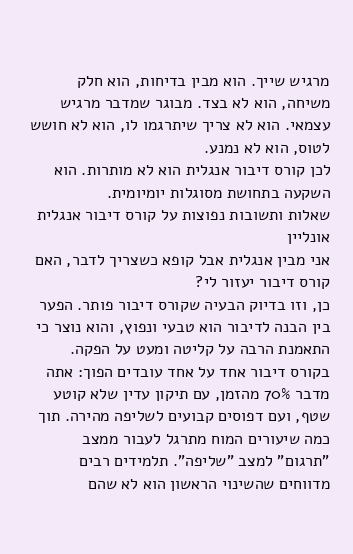מרגיש שייך. הוא מבין בדיחות, הוא חלק משיחה, הוא לא בצד. מבוגר שמדבר מרגיש עצמאי. הוא לא צריך שיתרגמו לו, הוא לא חושש לטוס, הוא לא נמנע.
לכן קורס דיבור אנגלית הוא לא מותרות. הוא השקעה בתחושת מסוגלות יומיומית.
שאלות ותשובות נפוצות על קורס דיבור אנגלית אונליין
אני מבין אנגלית אבל קופא כשצריך לדבר, האם קורס דיבור יעזור לי?
כן, וזו בדיוק הבעיה שקורס דיבור פותר. הפער בין הבנה לדיבור הוא טבעי ונפוץ, והוא נוצר כי התאמנת הרבה על קליטה ומעט על הפקה. בקורס דיבור אחד על אחד עובדים הפוך: אתה מדבר 70% מהזמן, עם תיקון עדין שלא קוטע שטף, ועם דפוסים קבועים לשליפה מהירה. תוך כמה שיעורים המוח מתרגל לעבור ממצב "תרגום" למצב "שליפה". תלמידים רבים מדווחים שהשינוי הראשון הוא לא שהם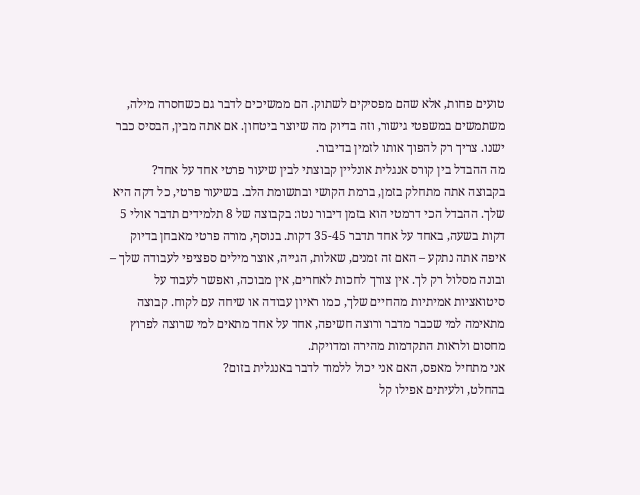טועים פחות, אלא שהם מפסיקים לשתוק. הם ממשיכים לדבר גם כשחסרה מילה, משתמשים במשפטי גישור, וזה בדיוק מה שיוצר ביטחון. אם אתה מבין, הבסיס כבר ישנו. צריך רק להפוך אותו לזמין בדיבור.
מה ההבדל בין קורס אנגלית אונליין קבוצתי לבין שיעור פרטי אחד על אחד?
בקבוצה אתה מתחלק בזמן, ברמת הקושי ובתשומת הלב. בשיעור פרטי, כל דקה היא שלך. ההבדל הכי דרמטי הוא בזמן דיבור נטו: בקבוצה של 8 תלמידים תדבר אולי 5 דקות בשעה, באחד על אחד תדבר 35-45 דקות. בנוסף, מורה פרטי מאבחן בדיוק איפה אתה נתקע – האם זה זמנים, שאלות, הגייה, אוצר מילים ספציפי לעבודה שלך – ובונה מסלול רק לך. אין צורך לחכות לאחרים, אין מבוכה, ואפשר לעבוד על סיטואציות אמיתיות מהחיים שלך, כמו ראיון עבודה או שיחה עם לקוח. קבוצה מתאימה למי שכבר מדבר ורוצה חשיפה, אחד על אחד מתאים למי שרוצה לפרוץ מחסום ולראות התקדמות מהירה ומדויקת.
אני מתחיל מאפס, האם אני יכול ללמוד לדבר באנגלית בזום?
בהחלט, ולעיתים אפילו קל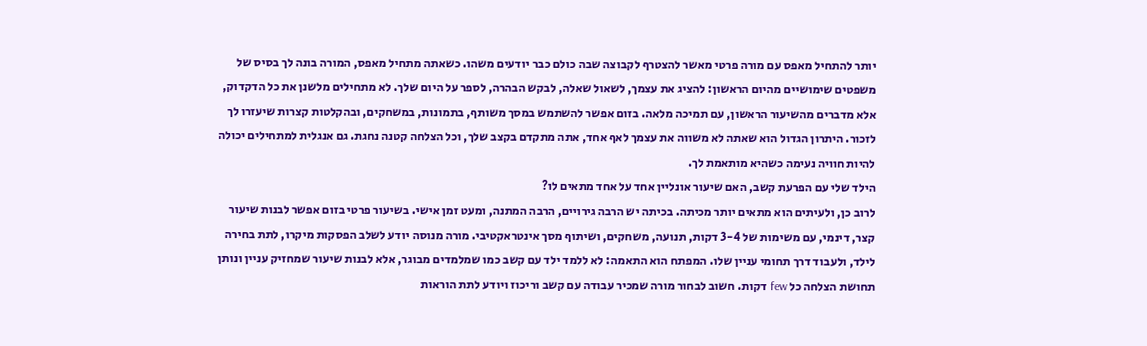יותר להתחיל מאפס עם מורה פרטי מאשר להצטרף לקבוצה שבה כולם כבר יודעים משהו. כשאתה מתחיל מאפס, המורה בונה לך בסיס של משפטים שימושיים מהיום הראשון: להציג את עצמך, לשאול שאלה, לבקש הבהרה, לספר על היום שלך. לא מתחילים מלשנן את כל הדקדוק, אלא מדברים מהשיעור הראשון, עם תמיכה מלאה. בזום אפשר להשתמש במסך משותף, בתמונות, במשחקים, ובהקלטות קצרות שיעזרו לך לזכור. היתרון הגדול הוא שאתה לא משווה את עצמך לאף אחד, אתה מתקדם בקצב שלך, וכל הצלחה קטנה נחגת. גם אנגלית למתחילים יכולה להיות חוויה נעימה כשהיא מותאמת לך.
הילד שלי עם הפרעת קשב, האם שיעור אונליין אחד על אחד מתאים לו?
לרוב כן, ולעיתים הוא מתאים יותר מכיתה. בכיתה יש הרבה גירויים, הרבה המתנה, ומעט זמן אישי. בשיעור פרטי בזום אפשר לבנות שיעור קצר, דינמי, עם משימות של 3-4 דקות, תנועה, משחקים, ושיתוף מסך אינטראקטיבי. מורה מנוסה יודע לשלב הפסקות מיקרו, לתת בחירה לילד, ולעבוד דרך תחומי עניין שלו. המפתח הוא התאמה: לא ללמד ילד עם קשב כמו שמלמדים מבוגר, אלא לבנות שיעור שמחזיק עניין ונותן תחושת הצלחה כל few דקות. חשוב לבחור מורה שמכיר עבודה עם קשב וריכוז ויודע לתת הוראות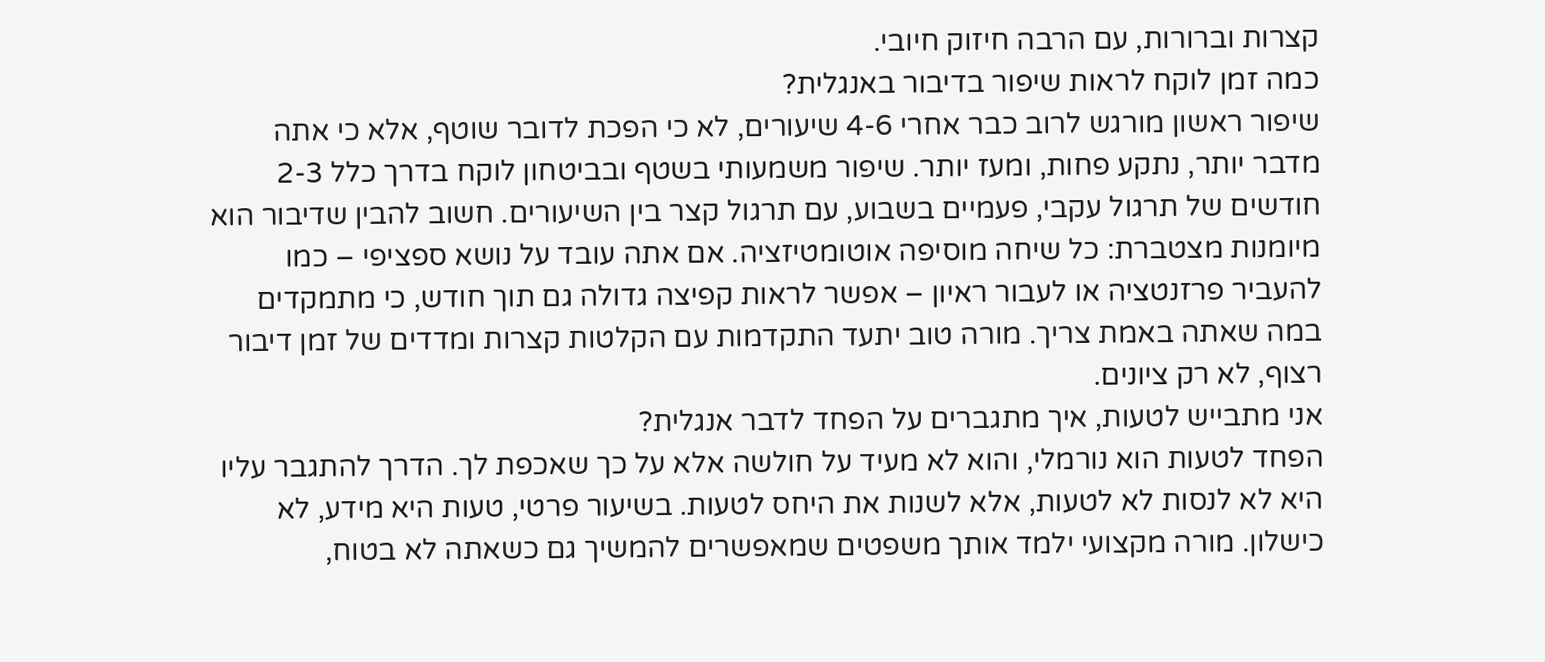קצרות וברורות, עם הרבה חיזוק חיובי.
כמה זמן לוקח לראות שיפור בדיבור באנגלית?
שיפור ראשון מורגש לרוב כבר אחרי 4-6 שיעורים, לא כי הפכת לדובר שוטף, אלא כי אתה מדבר יותר, נתקע פחות, ומעז יותר. שיפור משמעותי בשטף ובביטחון לוקח בדרך כלל 2-3 חודשים של תרגול עקבי, פעמיים בשבוע, עם תרגול קצר בין השיעורים. חשוב להבין שדיבור הוא מיומנות מצטברת: כל שיחה מוסיפה אוטומטיזציה. אם אתה עובד על נושא ספציפי – כמו להעביר פרזנטציה או לעבור ראיון – אפשר לראות קפיצה גדולה גם תוך חודש, כי מתמקדים במה שאתה באמת צריך. מורה טוב יתעד התקדמות עם הקלטות קצרות ומדדים של זמן דיבור רצוף, לא רק ציונים.
אני מתבייש לטעות, איך מתגברים על הפחד לדבר אנגלית?
הפחד לטעות הוא נורמלי, והוא לא מעיד על חולשה אלא על כך שאכפת לך. הדרך להתגבר עליו היא לא לנסות לא לטעות, אלא לשנות את היחס לטעות. בשיעור פרטי, טעות היא מידע, לא כישלון. מורה מקצועי ילמד אותך משפטים שמאפשרים להמשיך גם כשאתה לא בטוח,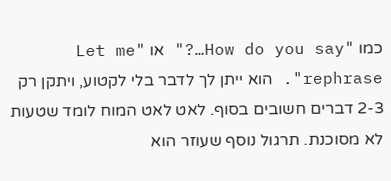כמו "How do you say…?" או "Let me rephrase". הוא ייתן לך לדבר בלי לקטוע, ויתקן רק 2-3 דברים חשובים בסוף. לאט לאט המוח לומד שטעות לא מסוכנת. תרגול נוסף שעוזר הוא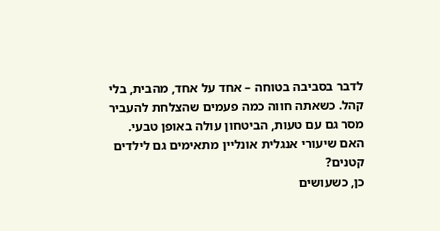לדבר בסביבה בטוחה – אחד על אחד, מהבית, בלי קהל. כשאתה חווה כמה פעמים שהצלחת להעביר מסר גם עם טעות, הביטחון עולה באופן טבעי.
האם שיעורי אנגלית אונליין מתאימים גם לילדים קטנים?
כן, כשעושים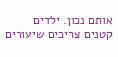אותם נכון. ילדים קטנים צריכים שיעורים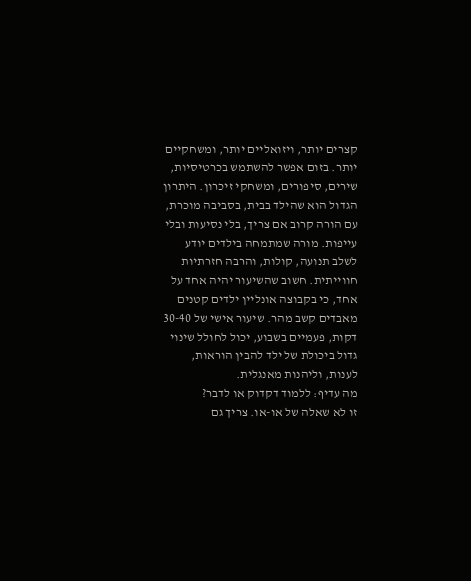קצרים יותר, ויזואליים יותר, ומשחקיים יותר. בזום אפשר להשתמש בכרטיסיות, שירים, סיפורים, ומשחקי זיכרון. היתרון הגדול הוא שהילד בבית, בסביבה מוכרת, עם הורה קרוב אם צריך, בלי נסיעות ובלי עייפות. מורה שמתמחה בילדים יודע לשלב תנועה, קולות, והרבה חזרתיות חווייתית. חשוב שהשיעור יהיה אחד על אחד, כי בקבוצה אונליין ילדים קטנים מאבדים קשב מהר. שיעור אישי של 30-40 דקות, פעמיים בשבוע, יכול לחולל שינוי גדול ביכולת של ילד להבין הוראות, לענות, וליהנות מאנגלית.
מה עדיף: ללמוד דקדוק או לדבר?
זו לא שאלה של או-או. צריך גם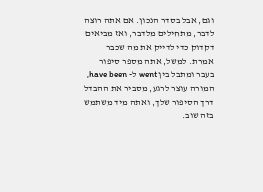וגם, אבל בסדר הנכון. אם אתה רוצה לדבר, מתחילים מלדבר, ואז מביאים דקדוק כדי לדייק את מה שכבר אמרת. למשל, אתה מספר סיפור בעבר ומתבל בין went ל- have been, המורה עוצר לרגע, מסביר את ההבדל דרך הסיפור שלך, ואתה מיד משתמש בזה שוב.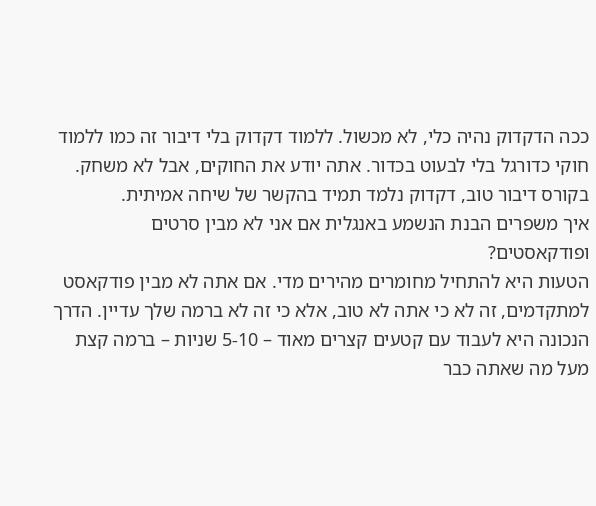ככה הדקדוק נהיה כלי, לא מכשול. ללמוד דקדוק בלי דיבור זה כמו ללמוד חוקי כדורגל בלי לבעוט בכדור. אתה יודע את החוקים, אבל לא משחק. בקורס דיבור טוב, דקדוק נלמד תמיד בהקשר של שיחה אמיתית.
איך משפרים הבנת הנשמע באנגלית אם אני לא מבין סרטים ופודקאסטים?
הטעות היא להתחיל מחומרים מהירים מדי. אם אתה לא מבין פודקאסט למתקדמים, זה לא כי אתה לא טוב, אלא כי זה לא ברמה שלך עדיין. הדרך הנכונה היא לעבוד עם קטעים קצרים מאוד – 5-10 שניות – ברמה קצת מעל מה שאתה כבר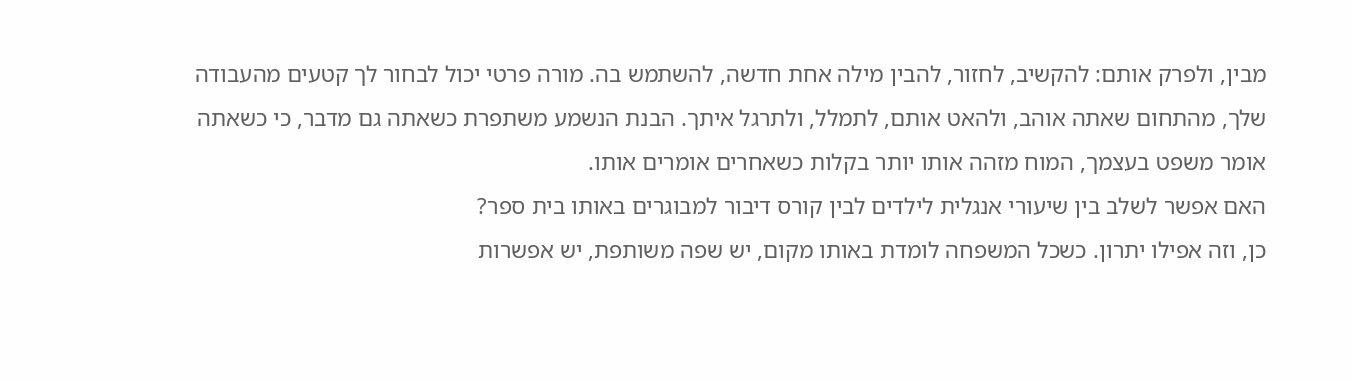מבין, ולפרק אותם: להקשיב, לחזור, להבין מילה אחת חדשה, להשתמש בה. מורה פרטי יכול לבחור לך קטעים מהעבודה שלך, מהתחום שאתה אוהב, ולהאט אותם, לתמלל, ולתרגל איתך. הבנת הנשמע משתפרת כשאתה גם מדבר, כי כשאתה אומר משפט בעצמך, המוח מזהה אותו יותר בקלות כשאחרים אומרים אותו.
האם אפשר לשלב בין שיעורי אנגלית לילדים לבין קורס דיבור למבוגרים באותו בית ספר?
כן, וזה אפילו יתרון. כשכל המשפחה לומדת באותו מקום, יש שפה משותפת, יש אפשרות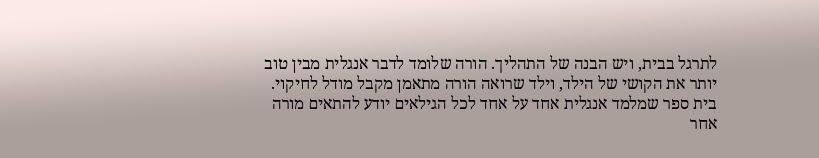לתרגל בבית, ויש הבנה של התהליך. הורה שלומד לדבר אנגלית מבין טוב יותר את הקושי של הילד, וילד שרואה הורה מתאמן מקבל מודל לחיקוי. בית ספר שמלמד אנגלית אחד על אחד לכל הגילאים יודע להתאים מורה אחר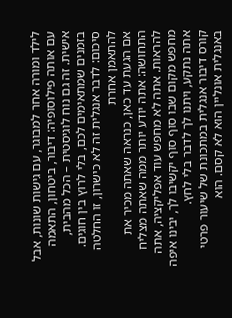לילד ומורה אחר למבוגר, עם גישות שונות, אבל עם אותה פילוסופיה: דיבור, ביטחון, התאמה אישית. זה גם נוח לוגיסטית – הכל מהבית, בזמנים שמתאימים לכם, בלי לרוץ בין חוגים.
סיכום: לדבר אנגלית זה לא כישרון, זו החלטה להתאמן אחרת
אם הגעת עד כאן, כנראה שאתה מכיר את התחושה: אתה יודע יותר ממה שאתה מצליח להראות. אתה לא מחפש עוד אפליקציה, אתה מחפש מקום שבו סוף סוף יקשיבו לך, יבינו איפה אתה נתקע, ויתנו לך לדבר בלי לחץ.
קורס דיבור אנגלית במתכונת של שיעור פרטי באנגלית אונליין הוא לא קסם. הוא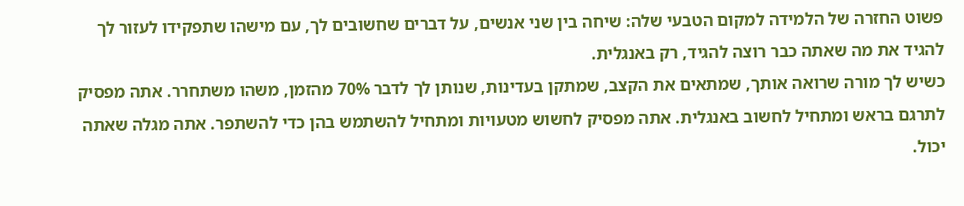פשוט החזרה של הלמידה למקום הטבעי שלה: שיחה בין שני אנשים, על דברים שחשובים לך, עם מישהו שתפקידו לעזור לך להגיד את מה שאתה כבר רוצה להגיד, רק באנגלית.
כשיש לך מורה שרואה אותך, שמתאים את הקצב, שמתקן בעדינות, שנותן לך לדבר 70% מהזמן, משהו משתחרר. אתה מפסיק לתרגם בראש ומתחיל לחשוב באנגלית. אתה מפסיק לחשוש מטעויות ומתחיל להשתמש בהן כדי להשתפר. אתה מגלה שאתה יכול.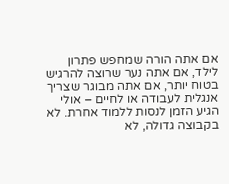אם אתה הורה שמחפש פתרון לילד, אם אתה נער שרוצה להרגיש בטוח יותר, אם אתה מבוגר שצריך אנגלית לעבודה או לחיים – אולי הגיע הזמן לנסות ללמוד אחרת. לא בקבוצה גדולה, לא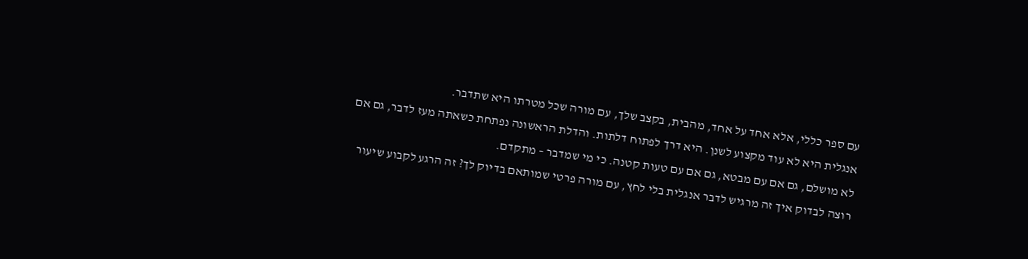עם ספר כללי, אלא אחד על אחד, מהבית, בקצב שלך, עם מורה שכל מטרתו היא שתדבר.
אנגלית היא לא עוד מקצוע לשנן. היא דרך לפתוח דלתות. והדלת הראשונה נפתחת כשאתה מעז לדבר, גם אם לא מושלם, גם אם עם מבטא, גם אם עם טעות קטנה. כי מי שמדבר – מתקדם.
רוצה לבדוק איך זה מרגיש לדבר אנגלית בלי לחץ, עם מורה פרטי שמותאם בדיוק לך? זה הרגע לקבוע שיעור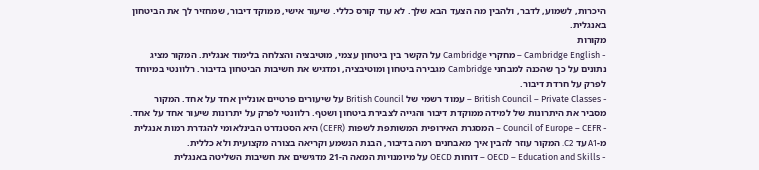היכרות, לשמוע, לדבר, ולהבין מה הצעד הבא שלך. לא עוד קורס כללי. שיעור אישי, ממוקד דיבור, שמחזיר לך את הביטחון באנגלית.
מקורות
- Cambridge English – מחקרי Cambridge על הקשר בין ביטחון עצמי, מוטיבציה והצלחה בלימוד אנגלית. המקור מציג נתונים על כך שהכנה למבחני Cambridge מגבירה ביטחון ומוטיבציה, ומדגיש את חשיבות הביטחון בדיבור. רלוונטי במיוחד לפרק על חרדת דיבור.
- British Council – Private Classes – עמוד רשמי של British Council על שיעורים פרטיים אונליין אחד על אחד. המקור מסביר את היתרונות של למידה ממוקדת דיבור והגייה לצבירת ביטחון ושטף. רלוונטי לפרק על יתרונות שיעור אחד על אחד.
- Council of Europe – CEFR – המסגרת האירופית המשותפת לשפות (CEFR) היא הסטנדרט הבינלאומי להגדרת רמות אנגלית מ-A1 עד C2. המקור עוזר להבין איך מאבחנים רמה בדיבור, הבנת הנשמע וקריאה בצורה מקצועית ולא כללית.
- OECD – Education and Skills – דוחות OECD על מיומנויות המאה ה-21 מדגישים את חשיבות השליטה באנגלית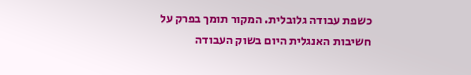כשפת עבודה גלובלית. המקור תומך בפרק על חשיבות האנגלית היום בשוק העבודה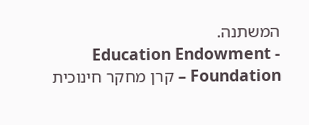המשתנה.
- Education Endowment Foundation – קרן מחקר חינוכית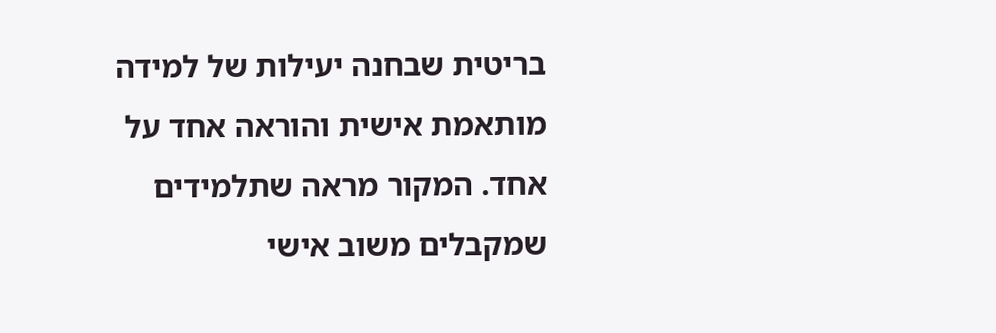בריטית שבחנה יעילות של למידה מותאמת אישית והוראה אחד על אחד. המקור מראה שתלמידים שמקבלים משוב אישי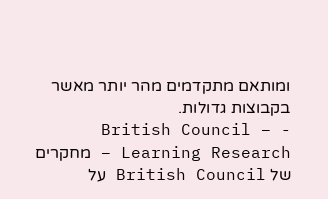ומותאם מתקדמים מהר יותר מאשר בקבוצות גדולות.
- British Council – Learning Research – מחקרים של British Council על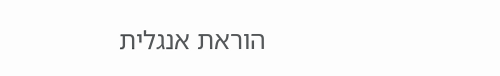הוראת אנגלית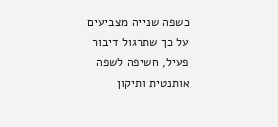כשפה שנייה מצביעים על כך שתרגול דיבור פעיל, חשיפה לשפה אותנטית ותיקון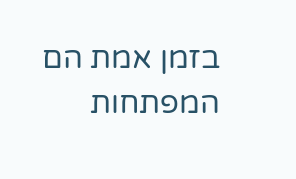בזמן אמת הם המפתחות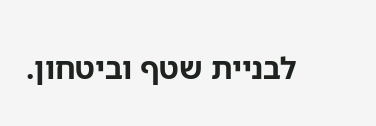לבניית שטף וביטחון.